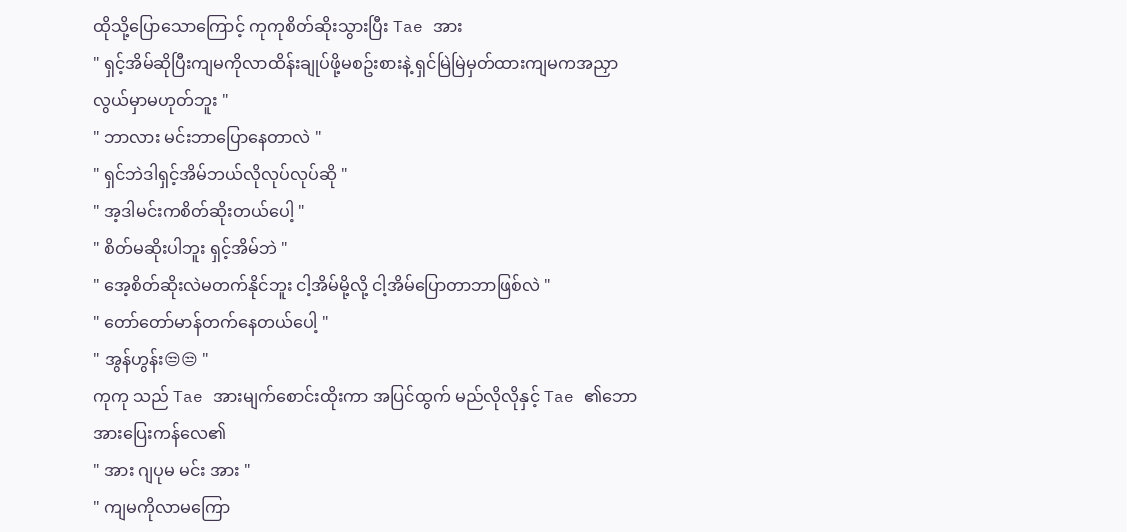ထိုသို့ပြောသောကြောင့် ကုကုစိတ်ဆိုးသွားပြီး Tae အား
" ရှင့်အိမ်ဆိုပြီးကျမကိုလာထိန်းချုပ်ဖို့မစဥ်းစားနဲ့ ရှင်မြဲမြဲမှတ်ထားကျမကအညှာလွယ်မှာမဟုတ်ဘူး "
" ဘာလား မင်းဘာပြောနေတာလဲ "
" ရှင်ဘဲဒါရှင့်အိမ်ဘယ်လိုလုပ်လုပ်ဆို "
" အ့ဒါမင်းကစိတ်ဆိုးတယ်ပေါ့ "
" စိတ်မဆိုးပါဘူး ရှင့်အိမ်ဘဲ "
" အေ့စိတ်ဆိုးလဲမတက်နိုင်ဘူး ငါ့အိမ်မို့လို့ ငါ့အိမ်ပြောတာဘာဖြစ်လဲ "
" တော်တော်မာန်တက်နေတယ်ပေါ့ "
" အွန်ဟွန်း😒😒 "
ကုကု သည် Tae အားမျက်စောင်းထိုးကာ အပြင်ထွက် မည်လိုလိုနှင့် Tae ၏ဘောအားပြေးကန်လေ၏
" အား ဂျပုမ မင်း အား "
" ကျမကိုလာမကြော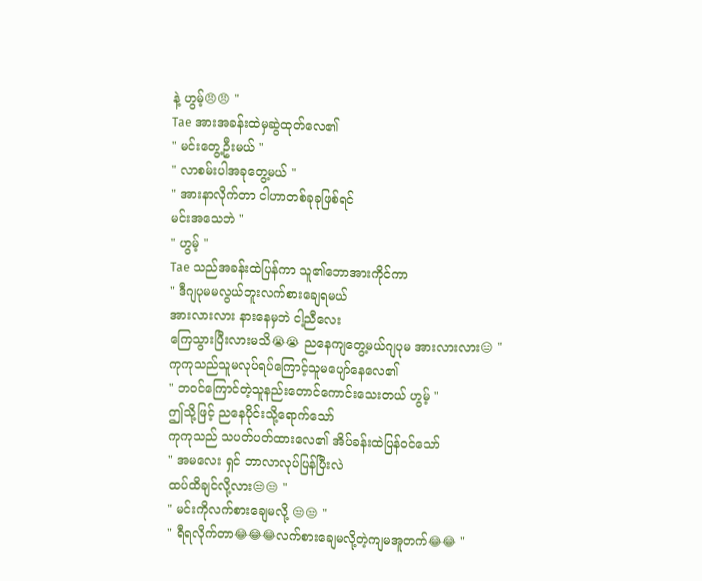နဲ့ ဟွမ့်😠😠 "
Tae အားအခန်းထဲမှဆွဲထုတ်လေ၏
" မင်းတွေ့ဦးမယ် "
" လာစမ်းပါအခုတွေ့မယ် "
" အားနာလိုက်တာ ငါဟာတစ်ခုခုဖြစ်ရင်
မင်းအသေဘဲ "
" ဟွမ့် "
Tae သည်အခန်းထဲပြန်ကာ သူ၏ဘောအားကိုင်ကာ
" ဒီဂျပုမမလွယ်ဘူးလက်စားချေရမယ်
အားလားလား နားနေမှဘဲ ငါ့ညီလေး
ကြေသွားပြီးလားမသိ😭😭 ညနေကျတွေ့မယ်ဂျပုမ အားလားလား😑 "
ကုကုသည်သူမလုပ်ရပ်ကြောင့်သူမပျော်နေလေ၏
" ဘဝင်ကြောင်တဲ့သူနည်းတောင်ကောင်းသေးတယ် ဟွမ့် "
ဤသို့ဖြင့် ညနေပိုင်းသို့ရောက်သော်
ကုကုသည် သပတ်ပတ်ထားလေ၏ အိပ်ခန်းထဲပြန်ဝင်သော်
" အမလေး ရှင် ဘာလာလုပ်ပြန်ပြီးလဲ
ထပ်ထိချင်လို့လား😒😒 "
" မင်းကိုလက်စားချေမလို့ 😒😒 "
" ရီရလိုက်တာ😂😂😂လက်စားချေမလို့တဲ့ကျမအူတက်😂😂 "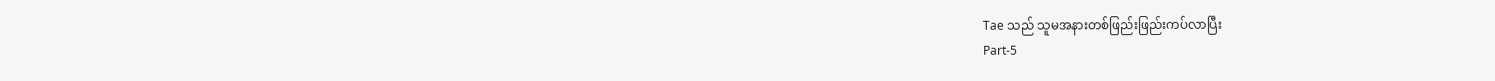Tae သည် သူမအနားတစ်ဖြည်းဖြည်းကပ်လာပြီး
Part-5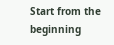Start from the beginning